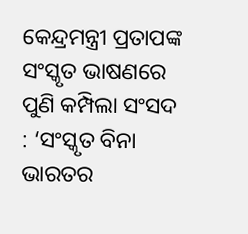କେନ୍ଦ୍ରମନ୍ତ୍ରୀ ପ୍ରତାପଙ୍କ ସଂସ୍କୃତ ଭାଷଣରେ ପୁଣି କମ୍ପିଲା ସଂସଦ : ‘ସଂସ୍କୃତ ବିନା ଭାରତର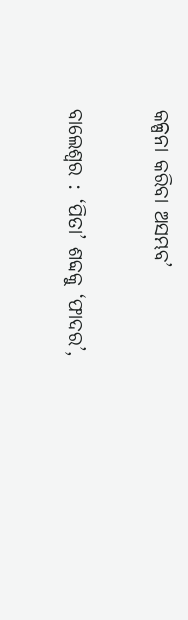କଳ୍ପନା କରିବା ଅସମ୍ଭବ’

ବାଲେଶ୍ବର : ‘ପିତା’ ଶବ୍ଦକୁ ‘ଫାଦର’,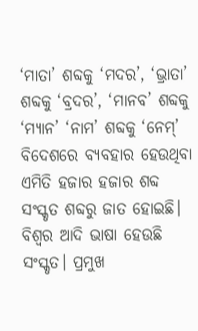‘ମାତା’ ଶବ୍ଦକୁ ‘ମଦର’, ‘ଭ୍ରାତ‌ା’ ଶବ୍ଦକୁ ‘ବ୍ରଦର’, ‘ମାନବ’ ଶବ୍ଦକୁ ‘ମ୍ୟାନ’ ‘ନାମ’ ଶବ୍ଦକୁ ‘ନେମ୍‌’ ବିଦେଶରେ ବ୍ୟବହାର ହେଉଥିବା ଏମିତି ହଜାର ହଜାର ଶବ୍ଦ ସଂସ୍କୃତ ଶବ୍ଦରୁ ଜାତ ହୋଇଛି। ବିଶ୍ବର ଆଦି ଭାଷା ହେଉଛି ସଂସ୍କୃତ। ପ୍ରମୁଖ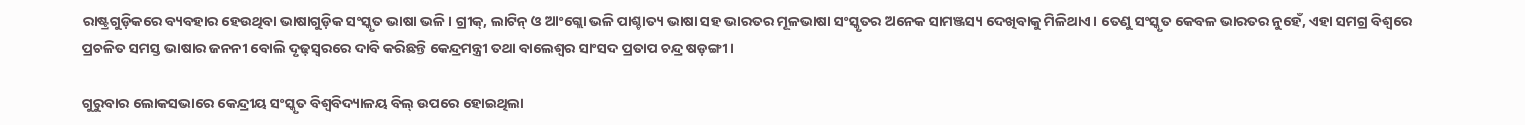ରାଷ୍ଟ୍ରଗୁଡ଼ିକରେ ବ୍ୟବହାର ହେଉଥିବା ଭାଷାଗୁଡ଼ିକ ସଂସ୍କୃତ ଭାଷା ଭଳି। ଗ୍ରୀକ୍‌, ଲାଟିନ୍‌ ଓ ଆଂ‌‌ଗ୍ଲୋ ଭଳି ପାଶ୍ଚାତ୍ୟ ଭାଷା ସହ ଭାରତର ମୂଳଭାଷା ସଂସ୍କୃତର ଅନେକ ସାମଞ୍ଜସ୍ୟ ଦେଖିବାକୁ ମିଳିଥାଏ। ତେଣୁ ସଂସ୍କୃତ କେବଳ ଭାରତର ନୁହେଁ, ଏହା ସମଗ୍ର ବିଶ୍ବରେ ପ୍ରଚଳିତ ସମସ୍ତ ଭାଷା‌ର ଜନନୀ ବୋଲି ଦୃଢ଼ସ୍ବରରେ ଦାବି କରିଛନ୍ତି କେନ୍ଦ୍ରମନ୍ତ୍ରୀ ତଥା ବାଲେଶ୍ବର ସାଂସଦ ପ୍ରତାପ ଚନ୍ଦ୍ର ଷଡ଼ଙ୍ଗୀ।

ଗୁରୁବାର ଲୋକସଭାରେ କେନ୍ଦ୍ରୀୟ ସଂସ୍କୃତ ବିଶ୍ୱବିଦ୍ୟାଳୟ ବିଲ୍‌ ଉପରେ ହୋଇଥିଲା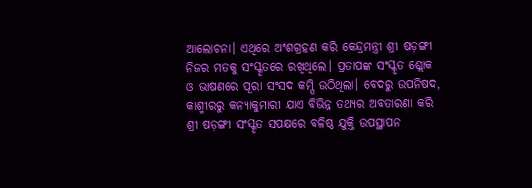ଆଲୋଚନା। ଏଥିରେ ଅଂଶଗ୍ରହଣ କରି କେନ୍ଦ୍ରମନ୍ତ୍ରୀ ଶ୍ରୀ ଷଡ଼ଙ୍ଗୀ ନିଜର ମତକୁ ସଂସ୍କୃତରେ ରଖିଥିଲେ। ପ୍ରତାପଙ୍କ ସଂସ୍କୃତ ଶ୍ଲୋକ ଓ ଭାଷଣରେ ପୂରା ସଂସଦ କମ୍ପି ଉଠିଥିଲା। ବେଦରୁ ଉପନିଷଦ, କାଶ୍ମୀରରୁ କନ୍ୟାକୁମାରୀ ଯାଏ ବିଭିନ୍ନ ତଥ୍ୟର ଅବତାରଣା କରି ଶ୍ରୀ ଷଡ଼ଙ୍ଗୀ ସଂସ୍କୃତ ସପକ୍ଷରେ ବଳିଷ୍ଠ ଯୁକ୍ତି ଉପସ୍ଥାପନ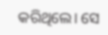କରିଥିଲେ। ସେ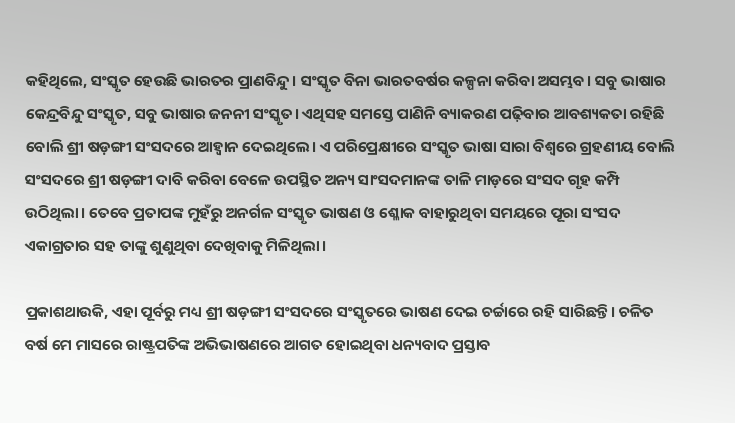କହିଥିଲେ, ସଂସ୍କୃତ ହେଉଛି ଭାରତର ପ୍ରାଣବିନ୍ଦୁ। ସଂସ୍କୃତ ବିନା ଭାରତବର୍ଷର କଳ୍ପନା କରିବା ଅସମ୍ଭବ। ସବୁ ଭାଷାର କେନ୍ଦ୍ରବିନ୍ଦୁ ସଂସ୍କୃତ, ସବୁ ଭାଷାର ଜନନୀ ସଂସ୍କୃତ। ଏଥିସହ ସମସ୍ତେ ପାଣିନି ବ୍ୟାକରଣ ପଢ଼ିବାର ଆବଶ୍ୟକତା ରହିଛି ବୋଲି ଶ୍ରୀ ଷଡ଼ଙ୍ଗୀ ସଂସଦରେ ଆହ୍ୱାନ ଦେଇଥିଲେ। ଏ ପରିପ୍ରେକ୍ଷୀରେ ସଂସ୍କୃତ ଭାଷା ସାରା ବିଶ୍ୱରେ ଗ୍ରହଣୀୟ ବୋଲି ସଂସଦରେ ଶ୍ରୀ ଷଡ଼ଙ୍ଗୀ ଦାବି କରିବା ବେଳେ ଉପସ୍ଥିତ ଅନ୍ୟ ସାଂସଦମାନଙ୍କ ତାଳି ମାଡ଼ରେ ସଂସଦ ଗୃହ କମ୍ପି ଉଠିଥିଲା। ତେବେ ପ୍ରତାପଙ୍କ ମୁହଁରୁ ଅନର୍ଗଳ ସଂସ୍କୃତ ଭାଷଣ ଓ ଶ୍ଳୋକ ବାହାରୁଥିବା ସମୟରେ ପୂରା ସଂସଦ ଏକାଗ୍ରତାର ସହ ତାଙ୍କୁ ଶୁଣୁଥିବା ଦେଖିବାକୁ ମିଳିଥିଲା।

ପ୍ରକାଶଥାଉକି, ଏହା ପୂର୍ବରୁ ମଧ୍ୟ ଶ୍ରୀ ଷଡ଼ଙ୍ଗୀ ସଂସଦରେ ସଂସ୍କୃତରେ ଭାଷଣ ଦେଇ ଚର୍ଚ୍ଚାରେ ରହି ସାରିଛନ୍ତି। ଚଳିତ ବର୍ଷ ମେ ମାସରେ ରାଷ୍ଟ୍ରପତିଙ୍କ ଅଭିଭାଷଣରେ ଆଗତ ହୋଇଥିବା ଧନ୍ୟବାଦ ପ୍ରସ୍ତାବ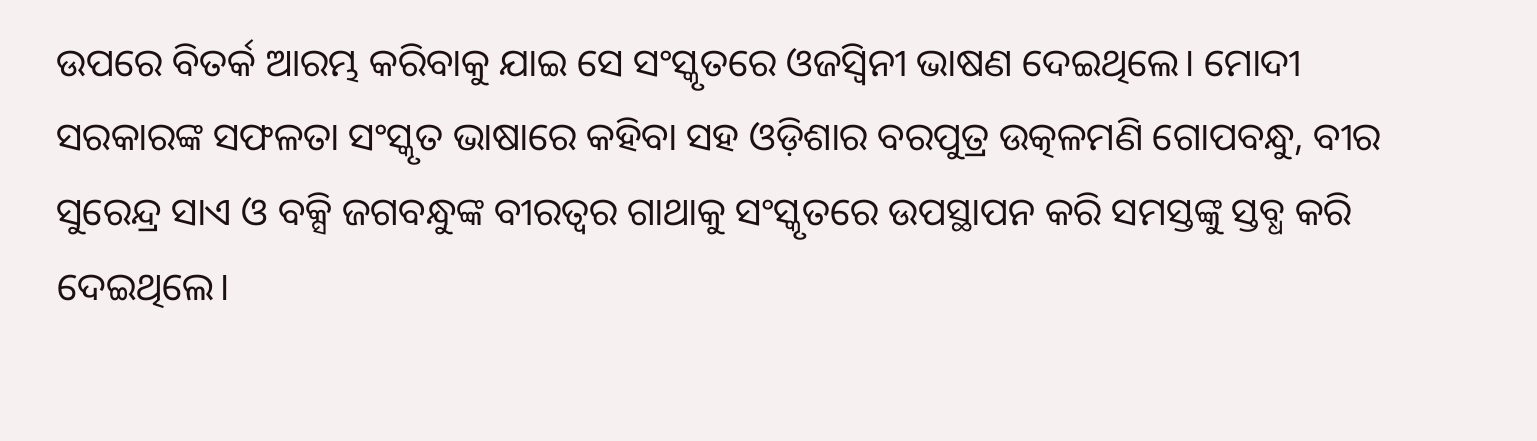ଉପରେ ବିତର୍କ ଆରମ୍ଭ କରିବାକୁ ଯାଇ ସେ ସଂସ୍କୃତରେ ଓଜସ୍ବିନୀ ଭାଷଣ ଦେଇଥିଲେ। ମୋଦୀ ସରକାରଙ୍କ ସଫଳତା ସଂସ୍କୃତ ଭାଷାରେ କହିବା ସହ ଓଡ଼ିଶାର ବରପୁତ୍ର ଉତ୍କଳମଣି ଗୋପବନ୍ଧୁ, ବୀର ସୁରେନ୍ଦ୍ର ସାଏ ଓ ବକ୍ସି ଜଗବନ୍ଧୁଙ୍କ ବୀରତ୍ବର ଗାଥାକୁ ସଂସ୍କୃତରେ ଉପସ୍ଥାପନ କରି ସମସ୍ତଙ୍କୁ ସ୍ତବ୍ଧ କରି ଦେଇଥିଲେ।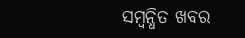ସମ୍ବନ୍ଧିତ ଖବର